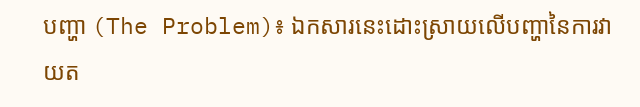បញ្ហា (The Problem)៖ ឯកសារនេះដោះស្រាយលើបញ្ហានៃការវាយត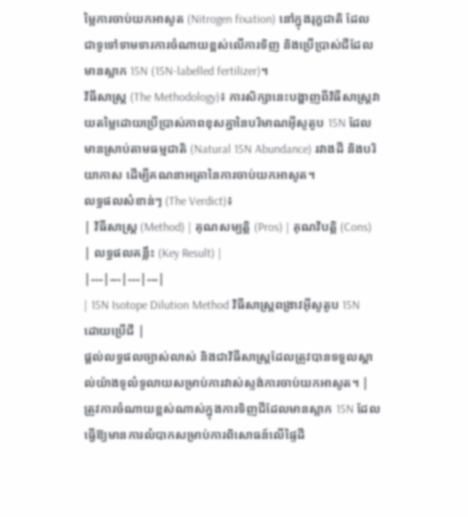ម្លៃការចាប់យកអាសូត (Nitrogen fixation) នៅក្នុងរុក្ខជាតិ ដែលជាទូទៅទាមទារការចំណាយខ្ពស់លើការទិញ និងប្រើប្រាស់ជីដែលមានស្លាក 15N (15N-labelled fertilizer)។
វិធីសាស្ត្រ (The Methodology)៖ ការសិក្សានេះបង្ហាញពីវិធីសាស្ត្រវាយតម្លៃដោយប្រើប្រាស់ភាពខុសគ្នានៃបរិមាណអ៊ីសូតូប 15N ដែលមានស្រាប់តាមធម្មជាតិ (Natural 15N Abundance) រវាងដី និងបរិយាកាស ដើម្បីគណនាអត្រានៃការចាប់យកអាសូត។
លទ្ធផលសំខាន់ៗ (The Verdict)៖
| វិធីសាស្ត្រ (Method) | គុណសម្បត្តិ (Pros) | គុណវិបត្តិ (Cons) | លទ្ធផលគន្លឹះ (Key Result) |
|---|---|---|---|
| 15N Isotope Dilution Method វិធីសាស្ត្រពង្រាវអ៊ីសូតូប 15N ដោយប្រើជី |
ផ្តល់លទ្ធផលច្បាស់លាស់ និងជាវិធីសាស្ត្រដែលត្រូវបានទទួលស្គាល់យ៉ាងទូលំទូលាយសម្រាប់ការវាស់ស្ទង់ការចាប់យកអាសូត។ | ត្រូវការចំណាយខ្ពស់ណាស់ក្នុងការទិញជីដែលមានស្លាក 15N ដែលធ្វើឱ្យមានការលំបាកសម្រាប់ការពិសោធន៍លើផ្ទៃដី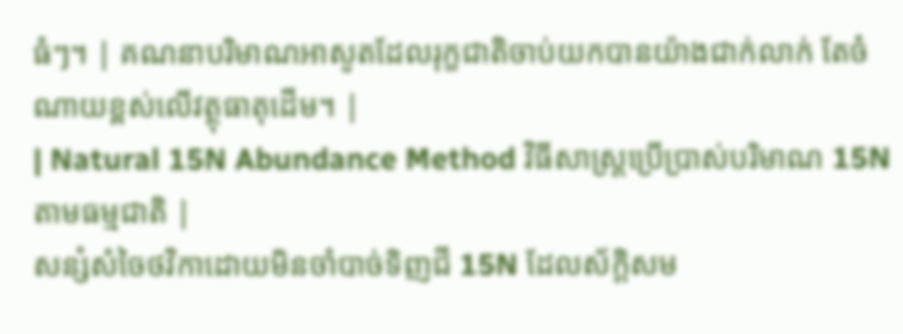ធំៗ។ | គណនាបរិមាណអាសូតដែលរុក្ខជាតិចាប់យកបានយ៉ាងជាក់លាក់ តែចំណាយខ្ពស់លើវត្ថុធាតុដើម។ |
| Natural 15N Abundance Method វិធីសាស្ត្រប្រើប្រាស់បរិមាណ 15N តាមធម្មជាតិ |
សន្សំសំចៃថវិកាដោយមិនចាំបាច់ទិញជី 15N ដែលស័ក្តិសម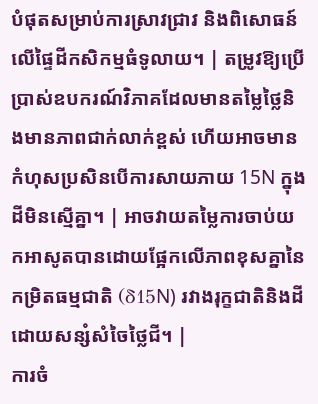បំផុតសម្រាប់ការស្រាវជ្រាវ និងពិសោធន៍លើផ្ទៃដីកសិកម្មធំទូលាយ។ | តម្រូវឱ្យប្រើប្រាស់ឧបករណ៍វិភាគដែលមានតម្លៃថ្លៃនិងមានភាពជាក់លាក់ខ្ពស់ ហើយអាចមានកំហុសប្រសិនបើការសាយភាយ 15N ក្នុងដីមិនស្មើគ្នា។ | អាចវាយតម្លៃការចាប់យកអាសូតបានដោយផ្អែកលើភាពខុសគ្នានៃកម្រិតធម្មជាតិ (δ15N) រវាងរុក្ខជាតិនិងដី ដោយសន្សំសំចៃថ្លៃជី។ |
ការចំ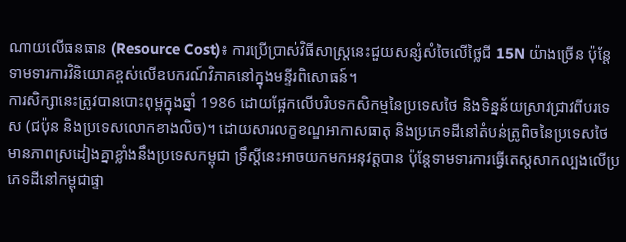ណាយលើធនធាន (Resource Cost)៖ ការប្រើប្រាស់វិធីសាស្ត្រនេះជួយសន្សំសំចៃលើថ្លៃជី 15N យ៉ាងច្រើន ប៉ុន្តែទាមទារការវិនិយោគខ្ពស់លើឧបករណ៍វិភាគនៅក្នុងមន្ទីរពិសោធន៍។
ការសិក្សានេះត្រូវបានបោះពុម្ពក្នុងឆ្នាំ 1986 ដោយផ្អែកលើបរិបទកសិកម្មនៃប្រទេសថៃ និងទិន្នន័យស្រាវជ្រាវពីបរទេស (ជប៉ុន និងប្រទេសលោកខាងលិច)។ ដោយសារលក្ខខណ្ឌអាកាសធាតុ និងប្រភេទដីនៅតំបន់ត្រូពិចនៃប្រទេសថៃមានភាពស្រដៀងគ្នាខ្លាំងនឹងប្រទេសកម្ពុជា ទ្រឹស្តីនេះអាចយកមកអនុវត្តបាន ប៉ុន្តែទាមទារការធ្វើតេស្តសាកល្បងលើប្រភេទដីនៅកម្ពុជាផ្ទា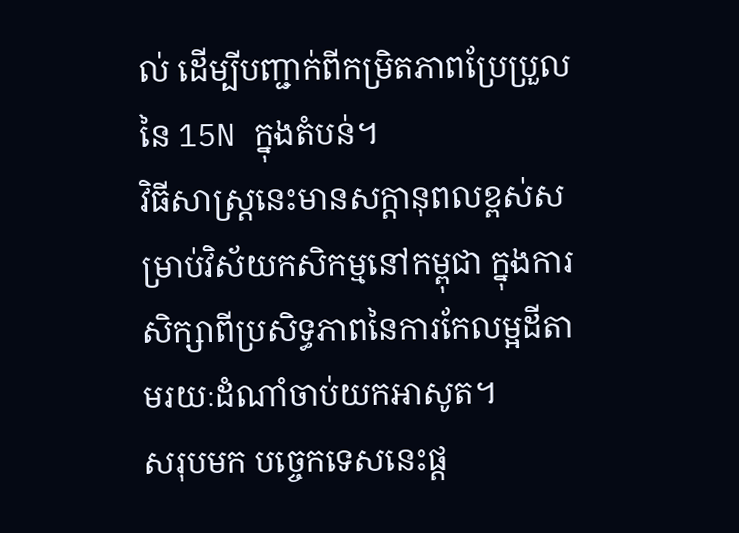ល់ ដើម្បីបញ្ជាក់ពីកម្រិតភាពប្រែប្រួលនៃ 15N ក្នុងតំបន់។
វិធីសាស្ត្រនេះមានសក្តានុពលខ្ពស់សម្រាប់វិស័យកសិកម្មនៅកម្ពុជា ក្នុងការសិក្សាពីប្រសិទ្ធភាពនៃការកែលម្អដីតាមរយៈដំណាំចាប់យកអាសូត។
សរុបមក បច្ចេកទេសនេះផ្ត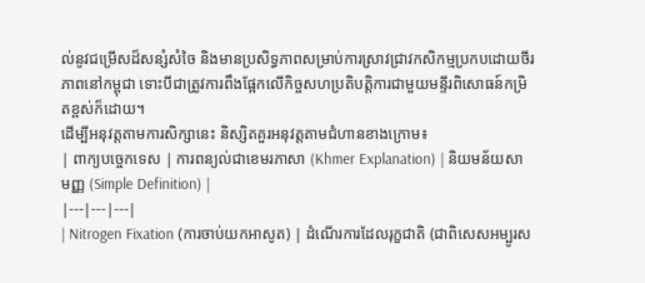ល់នូវជម្រើសដ៏សន្សំសំចៃ និងមានប្រសិទ្ធភាពសម្រាប់ការស្រាវជ្រាវកសិកម្មប្រកបដោយចីរភាពនៅកម្ពុជា ទោះបីជាត្រូវការពឹងផ្អែកលើកិច្ចសហប្រតិបត្តិការជាមួយមន្ទីរពិសោធន៍កម្រិតខ្ពស់ក៏ដោយ។
ដើម្បីអនុវត្តតាមការសិក្សានេះ និស្សិតគួរអនុវត្តតាមជំហានខាងក្រោម៖
| ពាក្យបច្ចេកទេស | ការពន្យល់ជាខេមរភាសា (Khmer Explanation) | និយមន័យសាមញ្ញ (Simple Definition) |
|---|---|---|
| Nitrogen Fixation (ការចាប់យកអាសូត) | ដំណើរការដែលរុក្ខជាតិ (ជាពិសេសអម្បូរស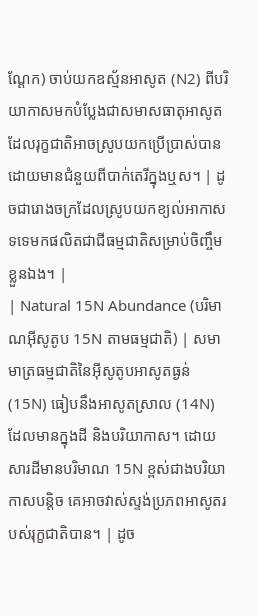ណ្តែក) ចាប់យកឧស្ម័នអាសូត (N2) ពីបរិយាកាសមកបំប្លែងជាសមាសធាតុអាសូតដែលរុក្ខជាតិអាចស្រូបយកប្រើប្រាស់បាន ដោយមានជំនួយពីបាក់តេរីក្នុងឬស។ | ដូចជារោងចក្រដែលស្រូបយកខ្យល់អាកាសទទេមកផលិតជាជីធម្មជាតិសម្រាប់ចិញ្ចឹមខ្លួនឯង។ |
| Natural 15N Abundance (បរិមាណអ៊ីសូតូប 15N តាមធម្មជាតិ) | សមាមាត្រធម្មជាតិនៃអ៊ីសូតូបអាសូតធ្ងន់ (15N) ធៀបនឹងអាសូតស្រាល (14N) ដែលមានក្នុងដី និងបរិយាកាស។ ដោយសារដីមានបរិមាណ 15N ខ្ពស់ជាងបរិយាកាសបន្តិច គេអាចវាស់ស្ទង់ប្រភពអាសូតរបស់រុក្ខជាតិបាន។ | ដូច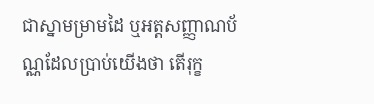ជាស្នាមម្រាមដៃ ឬអត្តសញ្ញាណប័ណ្ណដែលប្រាប់យើងថា តើរុក្ខ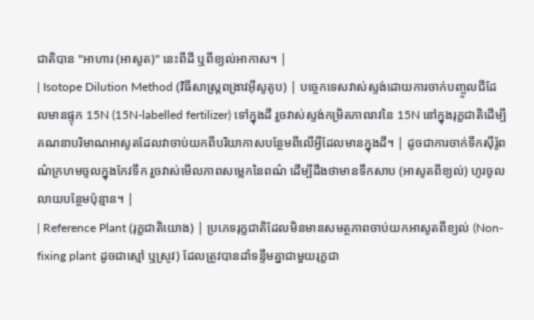ជាតិបាន "អាហារ (អាសូត)" នេះពីដី ឬពីខ្យល់អាកាស។ |
| Isotope Dilution Method (វិធីសាស្ត្រពង្រាវអ៊ីសូតូប) | បច្ចេកទេសវាស់ស្ទង់ដោយការចាក់បញ្ចូលជីដែលមានផ្ទុក 15N (15N-labelled fertilizer) ទៅក្នុងដី រួចវាស់ស្ទង់កម្រិតភាពរាវនៃ 15N នៅក្នុងរុក្ខជាតិដើម្បីគណនាបរិមាណអាសូតដែលវាចាប់យកពីបរិយាកាសបន្ថែមពីលើអ្វីដែលមានក្នុងដី។ | ដូចជាការចាក់ទឹកស៊ីរ៉ូពណ៌ក្រហមចូលក្នុងកែវទឹក រួចវាស់មើលភាពសម្លេកនៃពណ៌ ដើម្បីដឹងថាមានទឹកសាប (អាសូតពីខ្យល់) ហូរចូលលាយបន្ថែមប៉ុន្មាន។ |
| Reference Plant (រុក្ខជាតិយោង) | ប្រភេទរុក្ខជាតិដែលមិនមានសមត្ថភាពចាប់យកអាសូតពីខ្យល់ (Non-fixing plant ដូចជាស្មៅ ឬស្រូវ) ដែលត្រូវបានដាំទន្ទឹមគ្នាជាមួយរុក្ខជា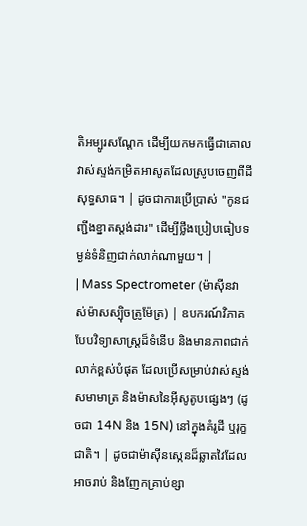តិអម្បូរសណ្តែក ដើម្បីយកមកធ្វើជាគោលវាស់ស្ទង់កម្រិតអាសូតដែលស្រូបចេញពីដីសុទ្ធសាធ។ | ដូចជាការប្រើប្រាស់ "កូនជញ្ជីងខ្នាតស្តង់ដារ" ដើម្បីថ្លឹងប្រៀបធៀបទម្ងន់ទំនិញជាក់លាក់ណាមួយ។ |
| Mass Spectrometer (ម៉ាស៊ីនវាស់ម៉ាសស្ប៉ិចត្រូម៉ែត្រ) | ឧបករណ៍វិភាគបែបវិទ្យាសាស្ត្រដ៏ទំនើប និងមានភាពជាក់លាក់ខ្ពស់បំផុត ដែលប្រើសម្រាប់វាស់ស្ទង់សមាមាត្រ និងម៉ាសនៃអ៊ីសូតូបផ្សេងៗ (ដូចជា 14N និង 15N) នៅក្នុងគំរូដី ឬរុក្ខជាតិ។ | ដូចជាម៉ាស៊ីនស្កេនដ៏ឆ្លាតវៃដែលអាចរាប់ និងញែកគ្រាប់ខ្សា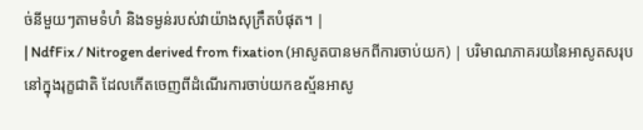ច់នីមួយៗតាមទំហំ និងទម្ងន់របស់វាយ៉ាងសុក្រឹតបំផុត។ |
| NdfFix / Nitrogen derived from fixation (អាសូតបានមកពីការចាប់យក) | បរិមាណភាគរយនៃអាសូតសរុបនៅក្នុងរុក្ខជាតិ ដែលកើតចេញពីដំណើរការចាប់យកឧស្ម័នអាសូ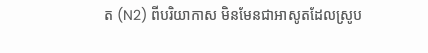ត (N2) ពីបរិយាកាស មិនមែនជាអាសូតដែលស្រូប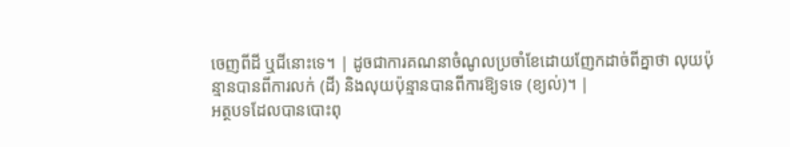ចេញពីដី ឬជីនោះទេ។ | ដូចជាការគណនាចំណូលប្រចាំខែដោយញែកដាច់ពីគ្នាថា លុយប៉ុន្មានបានពីការលក់ (ដី) និងលុយប៉ុន្មានបានពីការឱ្យទទេ (ខ្យល់)។ |
អត្ថបទដែលបានបោះពុ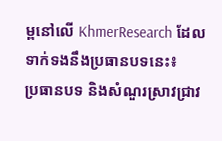ម្ពនៅលើ KhmerResearch ដែលទាក់ទងនឹងប្រធានបទនេះ៖
ប្រធានបទ និងសំណួរស្រាវជ្រាវ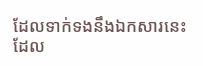ដែលទាក់ទងនឹងឯកសារនេះ ដែល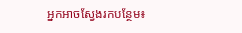អ្នកអាចស្វែងរកបន្ថែម៖